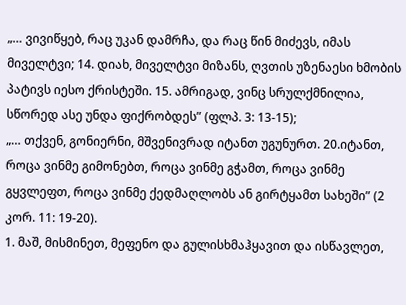„… ვივიწყებ, რაც უკან დამრჩა, და რაც წინ მიძევს, იმას მიველტვი; 14. დიახ, მიველტვი მიზანს, ღვთის უზენაესი ხმობის პატივს იესო ქრისტეში. 15. ამრიგად, ვინც სრულქმნილია, სწორედ ასე უნდა ფიქრობდეს” (ფლპ. 3: 13-15);
„… თქვენ, გონიერნი, მშვენივრად იტანთ უგუნურთ. 20.იტანთ, როცა ვინმე გიმონებთ, როცა ვინმე გჭამთ, როცა ვინმე გყვლეფთ, როცა ვინმე ქედმაღლობს ან გირტყამთ სახეში” (2 კორ. 11: 19-20).
1. მაშ, მისმინეთ, მეფენო და გულისხმაჰყავით და ისწავლეთ,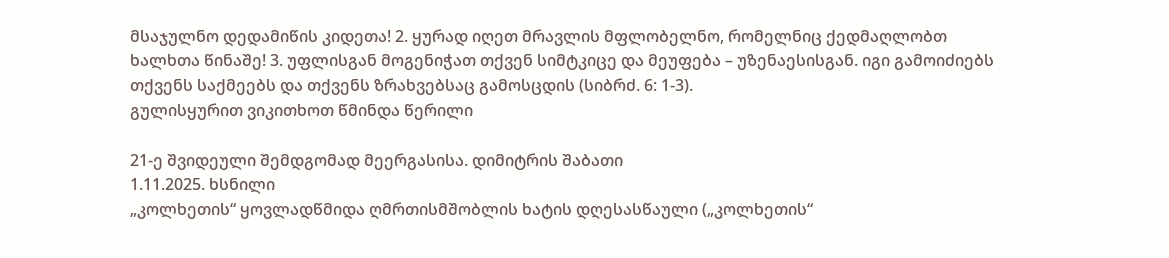მსაჯულნო დედამიწის კიდეთა! 2. ყურად იღეთ მრავლის მფლობელნო, რომელნიც ქედმაღლობთ ხალხთა წინაშე! 3. უფლისგან მოგენიჭათ თქვენ სიმტკიცე და მეუფება – უზენაესისგან. იგი გამოიძიებს თქვენს საქმეებს და თქვენს ზრახვებსაც გამოსცდის (სიბრძ. 6: 1-3).
გულისყურით ვიკითხოთ წმინდა წერილი

21-ე შვიდეული შემდგომად მეერგასისა. დიმიტრის შაბათი
1.11.2025. ხსნილი
„კოლხეთის“ ყოვლადწმიდა ღმრთისმშობლის ხატის დღესასწაული („კოლხეთის“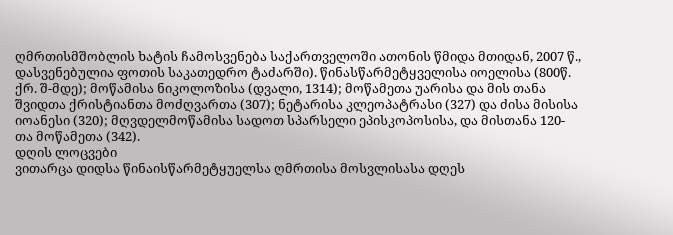ღმრთისმშობლის ხატის ჩამოსვენება საქართველოში ათონის წმიდა მთიდან, 2007 წ., დასვენებულია ფოთის საკათედრო ტაძარში). წინასწარმეტყველისა იოელისა (800წ. ქრ. შ-მდე); მოწამისა ნიკოლოზისა (დვალი, 1314); მოწამეთა უარისა და მის თანა შვიდთა ქრისტიანთა მოძღვართა (307); ნეტარისა კლეოპატრასი (327) და ძისა მისისა იოანესი (320); მღვდელმოწამისა სადოთ სპარსელი ეპისკოპოსისა, და მისთანა 120-თა მოწამეთა (342).
დღის ლოცვები
ვითარცა დიდსა წინაისწარმეტყუელსა ღმრთისა მოსვლისასა დღეს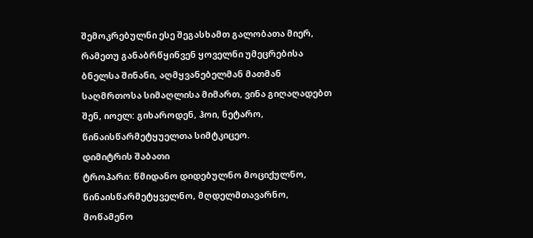შემოკრებულნი ესე შეგასხამთ გალობათა მიერ, რამეთუ განაბრწყინვენ ყოველნი უმეცრებისა ბნელსა შინანი, აღმყვანებელმან მათმან საღმრთოსა სიმაღლისა მიმართ, ვინა გიღაღადებთ შენ, იოელ: გიხაროდენ, ჰოი, ნეტარო, წინაისწარმეტყუელთა სიმტკიცეო.
დიმიტრის შაბათი
ტროპარი: წმიდანო დიდებულნო მოციქულნო, წინაისწარმეტყველნო, მღდელმთავარნო, მოწამენო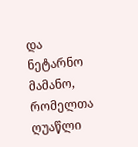და ნეტარნო მამანო, რომელთა ღუაწლი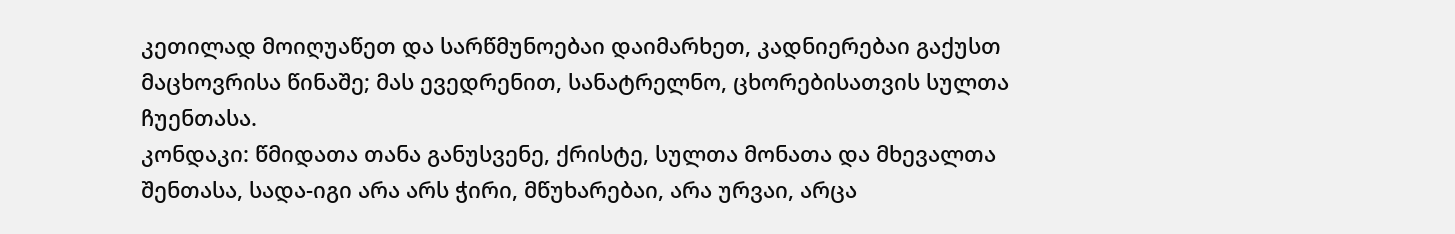კეთილად მოიღუაწეთ და სარწმუნოებაი დაიმარხეთ, კადნიერებაი გაქუსთ მაცხოვრისა წინაშე; მას ევედრენით, სანატრელნო, ცხორებისათვის სულთა ჩუენთასა.
კონდაკი: წმიდათა თანა განუსვენე, ქრისტე, სულთა მონათა და მხევალთა შენთასა, სადა-იგი არა არს ჭირი, მწუხარებაი, არა ურვაი, არცა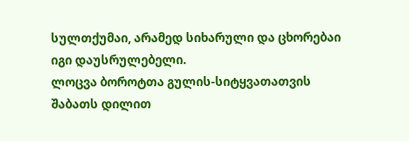სულთქუმაი, არამედ სიხარული და ცხორებაი იგი დაუსრულებელი.
ლოცვა ბოროტთა გულის-სიტყვათათვის შაბათს დილით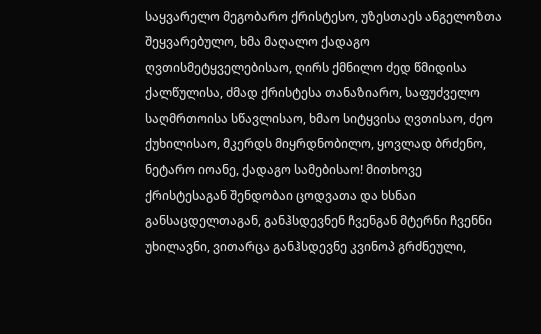საყვარელო მეგობარო ქრისტესო, უზესთაეს ანგელოზთა შეყვარებულო, ხმა მაღალო ქადაგო ღვთისმეტყველებისაო, ღირს ქმნილო ძედ წმიდისა ქალწულისა, ძმად ქრისტესა თანაზიარო, საფუძველო საღმრთოისა სწავლისაო, ხმაო სიტყვისა ღვთისაო, ძეო ქუხილისაო, მკერდს მიყრდნობილო, ყოვლად ბრძენო, ნეტარო იოანე, ქადაგო სამებისაო! მითხოვე ქრისტესაგან შენდობაი ცოდვათა და ხსნაი განსაცდელთაგან, განჰსდევნენ ჩვენგან მტერნი ჩვენნი უხილავნი, ვითარცა განჰსდევნე კვინოპ გრძნეული,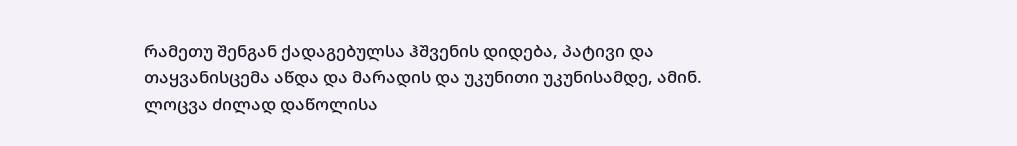რამეთუ შენგან ქადაგებულსა ჰშვენის დიდება, პატივი და თაყვანისცემა აწდა და მარადის და უკუნითი უკუნისამდე, ამინ.
ლოცვა ძილად დაწოლისა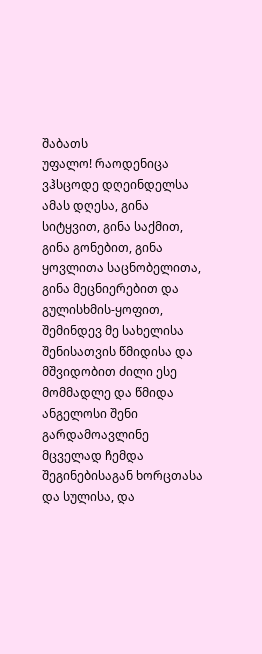შაბათს
უფალო! რაოდენიცა ვჰსცოდე დღეინდელსა ამას დღესა, გინა სიტყვით, გინა საქმით, გინა გონებით, გინა ყოვლითა საცნობელითა, გინა მეცნიერებით და გულისხმის-ყოფით, შემინდევ მე სახელისა შენისათვის წმიდისა და მშვიდობით ძილი ესე მომმადლე და წმიდა ანგელოსი შენი გარდამოავლინე მცველად ჩემდა შეგინებისაგან ხორცთასა და სულისა, და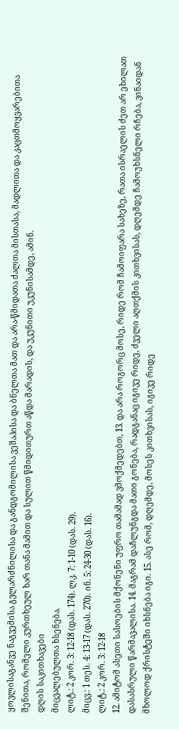ყოვლისაგანვე ნაგვემისა გვლარძნილისა და განდგომილისა ვეშაპისა და ბნელთა მათ და არა-წმიდათა ძალთა მისთასა, მადლითა და კაცთმოყვარებითა შენითა, რომელი კურთხეულ ხარ თანა მამით და სულით წმიდითურთ აწდა მარადის, და უკუნითი უკუნისამდე, ამინ.
დღის საკითხავები
მიცვალებულთა ხსენება.
ლიტ.: 2 კორ. 3: 12-18 (დას. 174). ლკ. 7: 1-10 (დას. 29).
მიცვ.: 1 თეს. 4: 13-17 (დას. 270). ინ. 5: 24-30 (დას. 16).
ლიტ.: 2 კორ. 3: 12-18
12. ამიტომ ასეთი სასოების მქონენი უფრო თამამად ვმოქმედებთ, 13. და არა როგორც მოსე, რიდე რომ ჩამოიფარა სახეზე, რათა ისრაელის ძეთ არ ეხილათ დასასრული წარმავალისა. 14. მაგრამ დაჩლუნგდა მათი გონება, რადგანაც იგივე რიდე, ძველი აღთქმის კითხვისას, დღემდე ჩამოუხსნელი რჩება, ვინაიდან მხოლოდ ქრისტეში იხსნება იგი. 15. ასე რომ, დღემდე, მოსეს კითხვისას, იგივე რიდე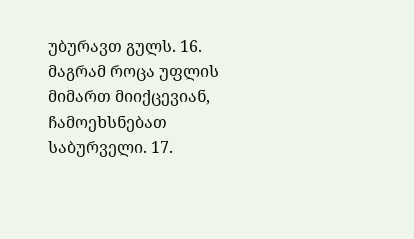უბურავთ გულს. 16. მაგრამ როცა უფლის მიმართ მიიქცევიან, ჩამოეხსნებათ საბურველი. 17.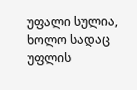უფალი სულია, ხოლო სადაც უფლის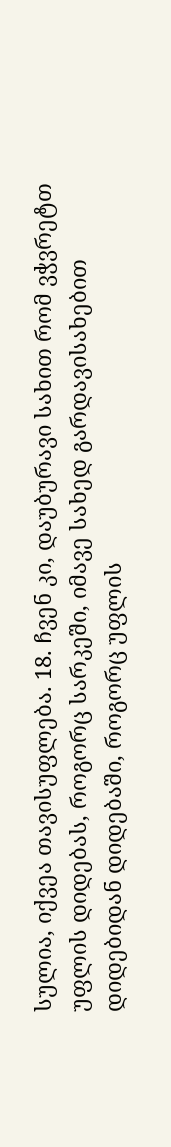სულია, იქვეა თავისუფლება. 18. ჩვენ კი, დაუბურავი სახით რომ ვჭვრეტთ უფლის დიდებას, როგორც სარკეში, იმავე სახედ გარდავისახებით დიდებიდან დიდებაში, როგორც უფლის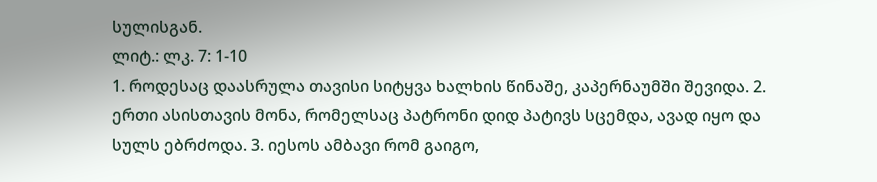სულისგან.
ლიტ.: ლკ. 7: 1-10
1. როდესაც დაასრულა თავისი სიტყვა ხალხის წინაშე, კაპერნაუმში შევიდა. 2. ერთი ასისთავის მონა, რომელსაც პატრონი დიდ პატივს სცემდა, ავად იყო და სულს ებრძოდა. 3. იესოს ამბავი რომ გაიგო,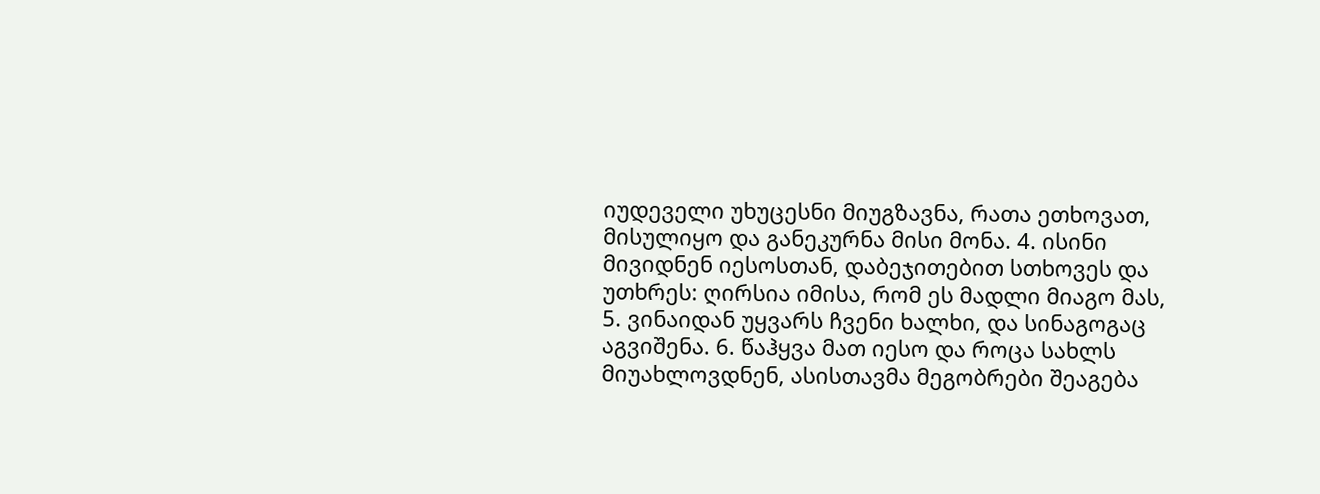იუდეველი უხუცესნი მიუგზავნა, რათა ეთხოვათ, მისულიყო და განეკურნა მისი მონა. 4. ისინი მივიდნენ იესოსთან, დაბეჯითებით სთხოვეს და უთხრეს: ღირსია იმისა, რომ ეს მადლი მიაგო მას, 5. ვინაიდან უყვარს ჩვენი ხალხი, და სინაგოგაც აგვიშენა. 6. წაჰყვა მათ იესო და როცა სახლს მიუახლოვდნენ, ასისთავმა მეგობრები შეაგება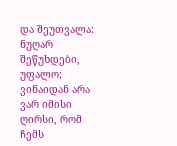და შეუთვალა: ნუღარ შეწუხდები, უფალო; ვინაიდან არა ვარ იმისი ღირსი, რომ ჩემს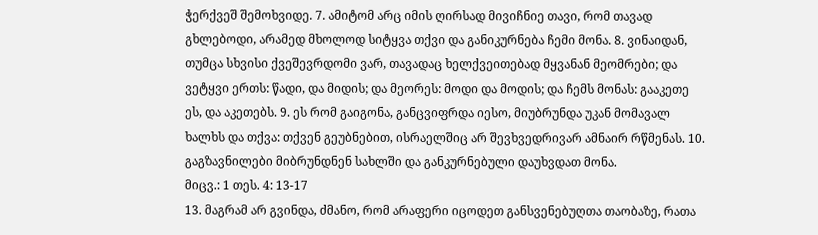ჭერქვეშ შემოხვიდე. 7. ამიტომ არც იმის ღირსად მივიჩნიე თავი, რომ თავად გხლებოდი, არამედ მხოლოდ სიტყვა თქვი და განიკურნება ჩემი მონა. 8. ვინაიდან, თუმცა სხვისი ქვეშევრდომი ვარ, თავადაც ხელქვეითებად მყვანან მეომრები; და ვეტყვი ერთს: წადი, და მიდის; და მეორეს: მოდი და მოდის; და ჩემს მონას: გააკეთე ეს, და აკეთებს. 9. ეს რომ გაიგონა, განცვიფრდა იესო, მიუბრუნდა უკან მომავალ ხალხს და თქვა: თქვენ გეუბნებით, ისრაელშიც არ შევხვედრივარ ამნაირ რწმენას. 10. გაგზავნილები მიბრუნდნენ სახლში და განკურნებული დაუხვდათ მონა.
მიცვ.: 1 თეს. 4: 13-17
13. მაგრამ არ გვინდა, ძმანო, რომ არაფერი იცოდეთ განსვენებუღთა თაობაზე, რათა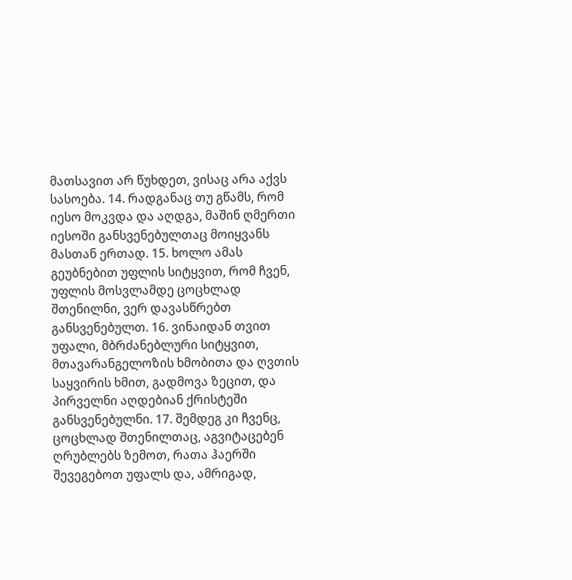მათსავით არ წუხდეთ, ვისაც არა აქვს სასოება. 14. რადგანაც თუ გწამს, რომ იესო მოკვდა და აღდგა, მაშინ ღმერთი იესოში განსვენებულთაც მოიყვანს მასთან ერთად. 15. ხოლო ამას გეუბნებით უფლის სიტყვით, რომ ჩვენ, უფლის მოსვლამდე ცოცხლად შთენილნი, ვერ დავასწრებთ განსვენებულთ. 16. ვინაიდან თვით უფალი, მბრძანებლური სიტყვით, მთავარანგელოზის ხმობითა და ღვთის საყვირის ხმით, გადმოვა ზეცით, და პირველნი აღდებიან ქრისტეში განსვენებულნი. 17. შემდეგ კი ჩვენც, ცოცხლად შთენილთაც, აგვიტაცებენ ღრუბლებს ზემოთ, რათა ჰაერში შევეგებოთ უფალს და, ამრიგად,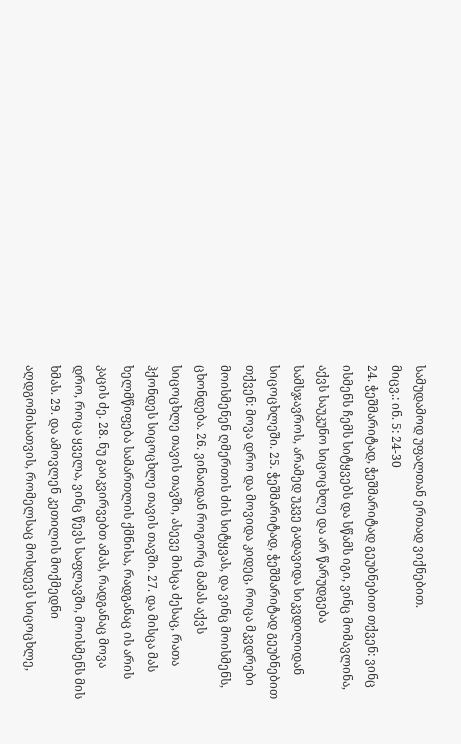სამუდამოდ უფალთან ერთად ვიქნებით.
მიცვ.: ინ. 5: 24-30
24. ჭეშმარიტად, ჭეშმარიტად გეუბნებით თქვენ: ვინც ისმენს ჩემს სიტყვებს და სწამს იგი, ვინც მომავლინა, აქვს საუკუნო სიცოცხლე და არ წარუდგება სამსჯავროს, არამედ უკვე გადავიდა სიკვდილიდან სიცოცხლეში. 25. ჭეშმარიტად, ჭეშმარიტად გეუბნებით თქვენ: მოვა დრო და მოვიდა კიდეც, როცა მკვდრები მოისმენენ ღმერთის ძის სიტყვას, და ვინც მოისმენს, ცხონდება. 26. ვინაიდან როგორც მამას აქვს სიცოცხლე თავის თავში, ასევე მისცა ძესაც, რათა ჰქონდეს სიცოცხლე თავის თავში. 27. და მისცა მას ხელმწიფება სამართლის ქმნისა, რადგანაც ის არის კაცის ძე. 28. ნუ გაიკვირვებთ ამას, რადგანაც მოვა დრო, როცა ყველა, ვინც წევს საფლავში, მოისმენს მის ხმას. 29. და ამოვლენ კეთილის მოქმედნი აღდგომისათვის, რომელსაც მოსდევს სიცოცხლე,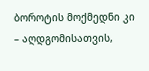ბოროტის მოქმედნი კი – აღდგომისათვის,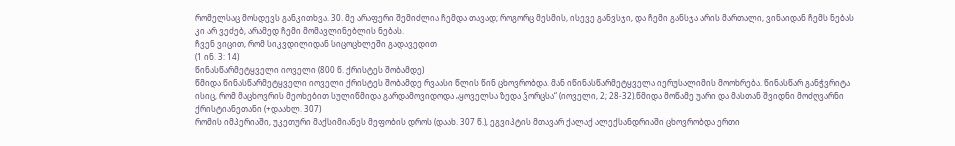რომელსაც მოსდევს განკითხვა. 30. მე არაფერი შემიძლია ჩემდა თავად; როგორც მესმის, ისევე განვსჯი, და ჩემი განსჯა არის მართალი, ვინაიდან ჩემს ნებას კი არ ვეძებ, არამედ ჩემი მომავლინებლის ნებას.
ჩვენ ვიცით, რომ სიკვდილიდან სიცოცხლეში გადავედით
(1 ინ. 3: 14)
წინასწარმეტყველი იოველი (800 წ. ქრისტეს შობამდე)
წმიდა წინასწარმეტყველი იოველი ქრისტეს შობამდე რვაასი წლის წინ ცხოვრობდა. მან იწინასწარმეტყველა იერუსალიმის მოოხრება. წინასწარ განჭვრიტა ისიც, რომ მაცხოვრის მეოხებით სულიწმიდა გარდამოვიდოდა „ყოველსა ზედა ჴორცსა“ (იოველი, 2; 28-32).წმიდა მოწამე უარი და მასთან შვიდნი მოძღვარნი ქრისტიანეთანი (+დაახლ. 307)
რომის იმპერიაში, უკეთური მაქსიმიანეს მეფობის დროს (დაახ. 307 წ.), ეგვიპტის მთავარ ქალაქ ალექსანდრიაში ცხოვრობდა ერთი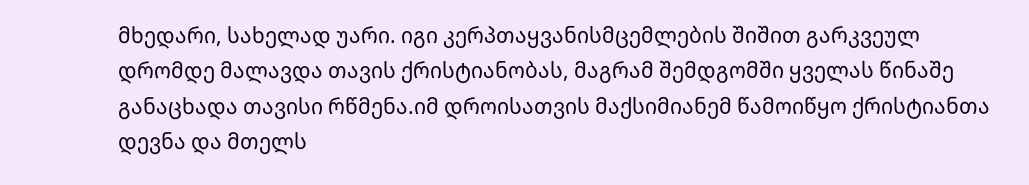მხედარი, სახელად უარი. იგი კერპთაყვანისმცემლების შიშით გარკვეულ დრომდე მალავდა თავის ქრისტიანობას, მაგრამ შემდგომში ყველას წინაშე განაცხადა თავისი რწმენა.იმ დროისათვის მაქსიმიანემ წამოიწყო ქრისტიანთა დევნა და მთელს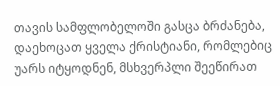თავის სამფლობელოში გასცა ბრძანება, დაეხოცათ ყველა ქრისტიანი, რომლებიც უარს იტყოდნენ, მსხვერპლი შეეწირათ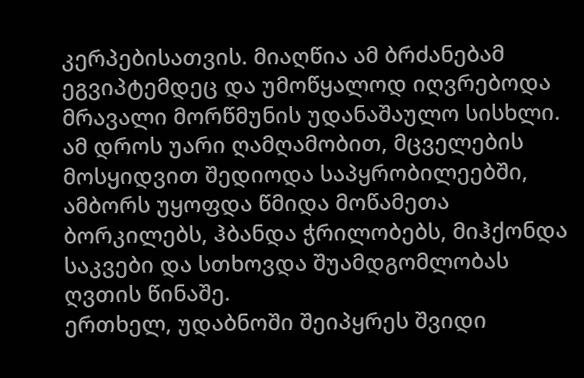კერპებისათვის. მიაღწია ამ ბრძანებამ ეგვიპტემდეც და უმოწყალოდ იღვრებოდა მრავალი მორწმუნის უდანაშაულო სისხლი. ამ დროს უარი ღამღამობით, მცველების მოსყიდვით შედიოდა საპყრობილეებში, ამბორს უყოფდა წმიდა მოწამეთა ბორკილებს, ჰბანდა ჭრილობებს, მიჰქონდა საკვები და სთხოვდა შუამდგომლობას ღვთის წინაშე.
ერთხელ, უდაბნოში შეიპყრეს შვიდი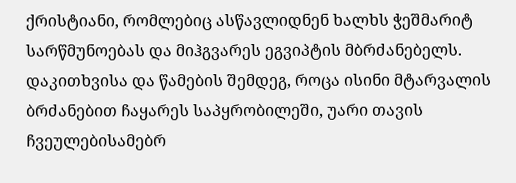ქრისტიანი, რომლებიც ასწავლიდნენ ხალხს ჭეშმარიტ სარწმუნოებას და მიჰგვარეს ეგვიპტის მბრძანებელს. დაკითხვისა და წამების შემდეგ, როცა ისინი მტარვალის ბრძანებით ჩაყარეს საპყრობილეში, უარი თავის ჩვეულებისამებრ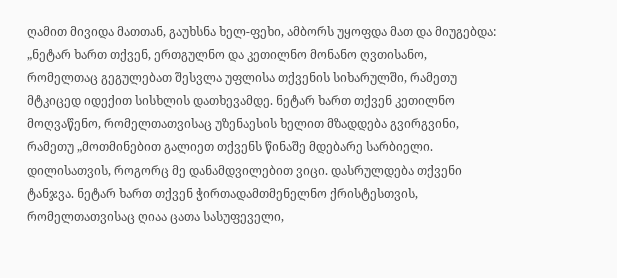ღამით მივიდა მათთან, გაუხსნა ხელ-ფეხი, ამბორს უყოფდა მათ და მიუგებდა: „ნეტარ ხართ თქვენ, ერთგულნო და კეთილნო მონანო ღვთისანო, რომელთაც გეგულებათ შესვლა უფლისა თქვენის სიხარულში, რამეთუ მტკიცედ იდექით სისხლის დათხევამდე. ნეტარ ხართ თქვენ კეთილნო მოღვაწენო, რომელთათვისაც უზენაესის ხელით მზადდება გვირგვინი, რამეთუ „მოთმინებით გალიეთ თქვენს წინაშე მდებარე სარბიელი. დილისათვის, როგორც მე დანამდვილებით ვიცი. დასრულდება თქვენი ტანჯვა. ნეტარ ხართ თქვენ ჭირთადამთმენელნო ქრისტესთვის, რომელთათვისაც ღიაა ცათა სასუფეველი,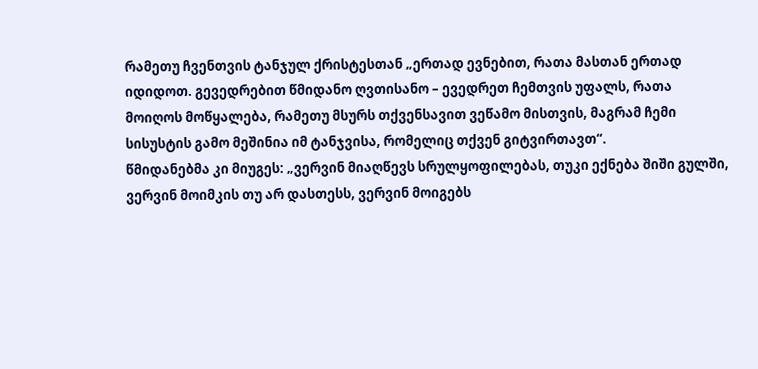რამეთუ ჩვენთვის ტანჯულ ქრისტესთან „ერთად ევნებით, რათა მასთან ერთად იდიდოთ. გევედრებით წმიდანო ღვთისანო – ევედრეთ ჩემთვის უფალს, რათა მოიღოს მოწყალება, რამეთუ მსურს თქვენსავით ვეწამო მისთვის, მაგრამ ჩემი სისუსტის გამო მეშინია იმ ტანჯვისა, რომელიც თქვენ გიტვირთავთ“.
წმიდანებმა კი მიუგეს: „ვერვინ მიაღწევს სრულყოფილებას, თუკი ექნება შიში გულში, ვერვინ მოიმკის თუ არ დასთესს, ვერვინ მოიგებს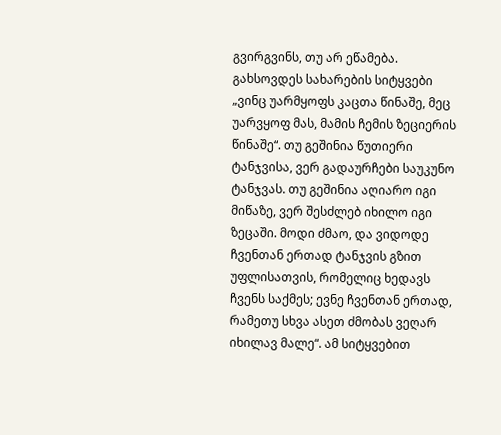გვირგვინს, თუ არ ეწამება. გახსოვდეს სახარების სიტყვები „ვინც უარმყოფს კაცთა წინაშე, მეც უარვყოფ მას, მამის ჩემის ზეციერის წინაშე“. თუ გეშინია წუთიერი ტანჯვისა, ვერ გადაურჩები საუკუნო ტანჯვას. თუ გეშინია აღიარო იგი მიწაზე, ვერ შესძლებ იხილო იგი ზეცაში. მოდი ძმაო, და ვიდოდე ჩვენთან ერთად ტანჯვის გზით უფლისათვის, რომელიც ხედავს ჩვენს საქმეს; ევნე ჩვენთან ერთად, რამეთუ სხვა ასეთ ძმობას ვეღარ იხილავ მალე“. ამ სიტყვებით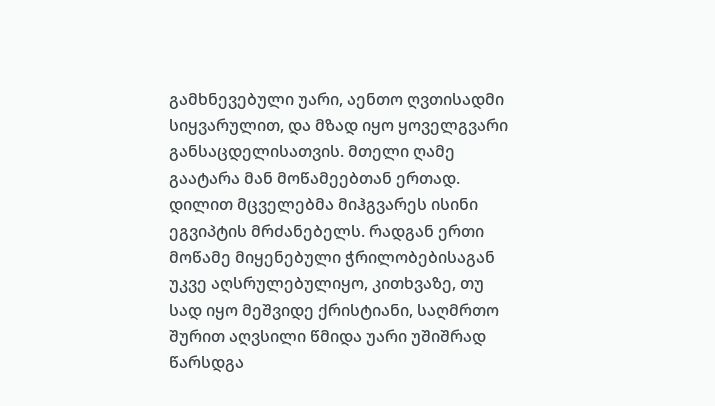გამხნევებული უარი, აენთო ღვთისადმი სიყვარულით, და მზად იყო ყოველგვარი განსაცდელისათვის. მთელი ღამე გაატარა მან მოწამეებთან ერთად.
დილით მცველებმა მიჰგვარეს ისინი ეგვიპტის მრძანებელს. რადგან ერთი მოწამე მიყენებული ჭრილობებისაგან უკვე აღსრულებულიყო, კითხვაზე, თუ სად იყო მეშვიდე ქრისტიანი, საღმრთო შურით აღვსილი წმიდა უარი უშიშრად წარსდგა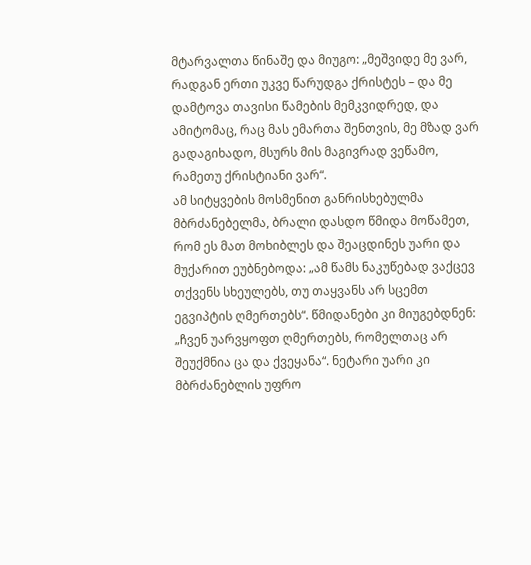მტარვალთა წინაშე და მიუგო: „მეშვიდე მე ვარ, რადგან ერთი უკვე წარუდგა ქრისტეს – და მე დამტოვა თავისი წამების მემკვიდრედ, და ამიტომაც, რაც მას ემართა შენთვის, მე მზად ვარ გადაგიხადო, მსურს მის მაგივრად ვეწამო, რამეთუ ქრისტიანი ვარ“.
ამ სიტყვების მოსმენით განრისხებულმა მბრძანებელმა, ბრალი დასდო წმიდა მოწამეთ, რომ ეს მათ მოხიბლეს და შეაცდინეს უარი და მუქარით ეუბნებოდა: „ამ წამს ნაკუწებად ვაქცევ თქვენს სხეულებს, თუ თაყვანს არ სცემთ ეგვიპტის ღმერთებს“. წმიდანები კი მიუგებდნენ: „ჩვენ უარვყოფთ ღმერთებს, რომელთაც არ შეუქმნია ცა და ქვეყანა“. ნეტარი უარი კი მბრძანებლის უფრო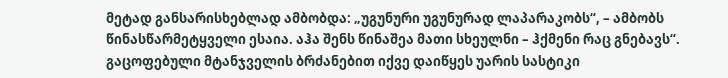მეტად განსარისხებლად ამბობდა: „უგუნური უგუნურად ლაპარაკობს“, – ამბობს წინასწარმეტყველი ესაია. აჰა შენს წინაშეა მათი სხეულნი – ჰქმენი რაც გნებავს“.
გაცოფებული მტანჯველის ბრძანებით იქვე დაიწყეს უარის სასტიკი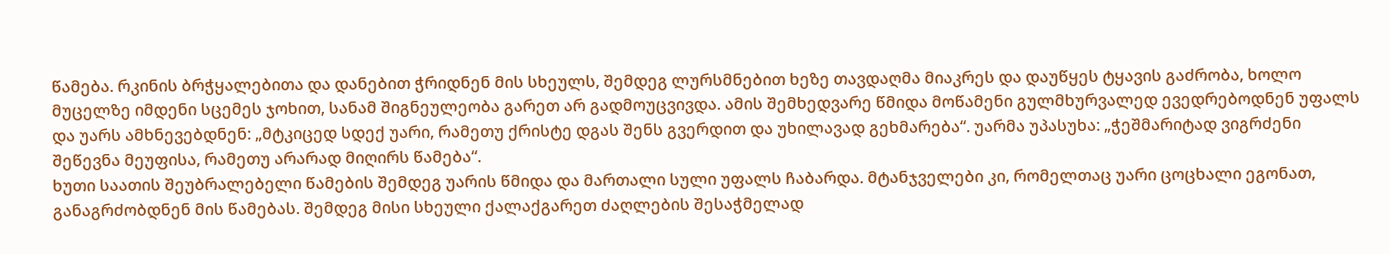წამება. რკინის ბრჭყალებითა და დანებით ჭრიდნენ მის სხეულს, შემდეგ ლურსმნებით ხეზე თავდაღმა მიაკრეს და დაუწყეს ტყავის გაძრობა, ხოლო მუცელზე იმდენი სცემეს ჯოხით, სანამ შიგნეულეობა გარეთ არ გადმოუცვივდა. ამის შემხედვარე წმიდა მოწამენი გულმხურვალედ ევედრებოდნენ უფალს და უარს ამხნევებდნენ: „მტკიცედ სდექ უარი, რამეთუ ქრისტე დგას შენს გვერდით და უხილავად გეხმარება“. უარმა უპასუხა: „ჭეშმარიტად ვიგრძენი შეწევნა მეუფისა, რამეთუ არარად მიღირს წამება“.
ხუთი საათის შეუბრალებელი წამების შემდეგ უარის წმიდა და მართალი სული უფალს ჩაბარდა. მტანჯველები კი, რომელთაც უარი ცოცხალი ეგონათ, განაგრძობდნენ მის წამებას. შემდეგ მისი სხეული ქალაქგარეთ ძაღლების შესაჭმელად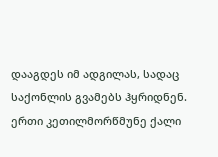დააგდეს იმ ადგილას, სადაც საქონლის გვამებს ჰყრიდნენ.
ერთი კეთილმორწმუნე ქალი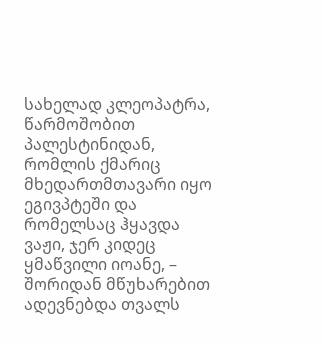სახელად კლეოპატრა, წარმოშობით პალესტინიდან, რომლის ქმარიც მხედართმთავარი იყო ეგივპტეში და რომელსაც ჰყავდა ვაჟი, ჯერ კიდეც ყმაწვილი იოანე, – შორიდან მწუხარებით ადევნებდა თვალს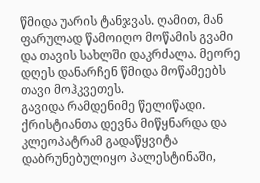წმიდა უარის ტანჯვას. ღამით, მან ფარულად წამოიღო მოწამის გვამი და თავის სახლში დაკრძალა. მეორე დღეს დანარჩენ წმიდა მოწამეებს თავი მოჰკვეთეს.
გავიდა რამდენიმე წელიწადი. ქრისტიანთა დევნა მიწყნარდა და კლეოპატრამ გადაწყვიტა დაბრუნებულიყო პალესტინაში,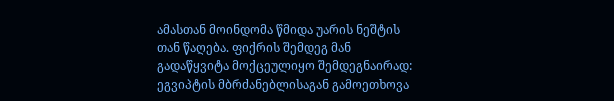ამასთან მოინდომა წმიდა უარის ნეშტის თან წაღება. ფიქრის შემდეგ მან გადაწყვიტა მოქცეულიყო შემდეგნაირად: ეგვიპტის მბრძანებლისაგან გამოეთხოვა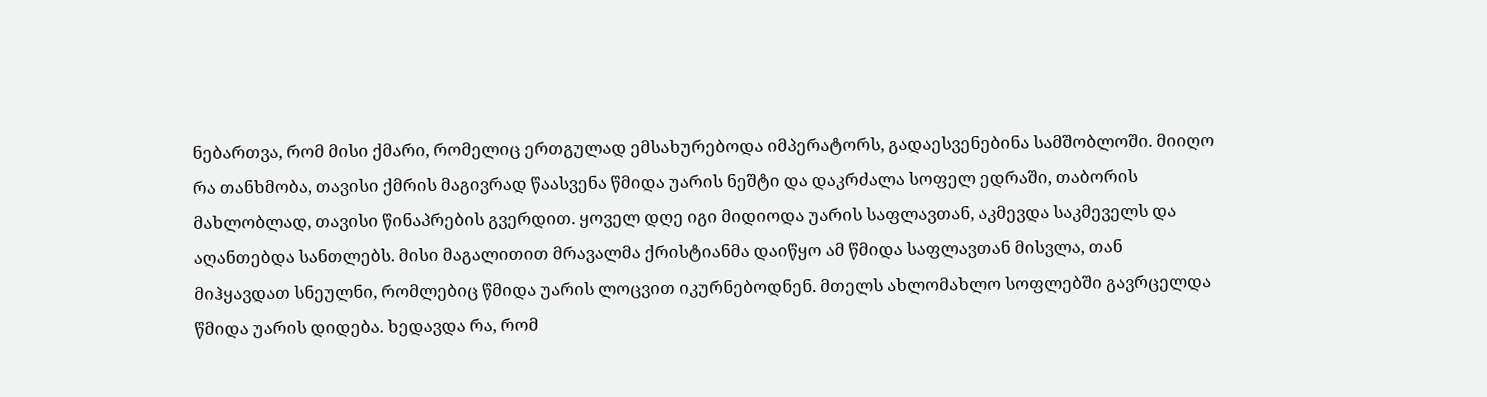ნებართვა, რომ მისი ქმარი, რომელიც ერთგულად ემსახურებოდა იმპერატორს, გადაესვენებინა სამშობლოში. მიიღო რა თანხმობა, თავისი ქმრის მაგივრად წაასვენა წმიდა უარის ნეშტი და დაკრძალა სოფელ ედრაში, თაბორის მახლობლად, თავისი წინაპრების გვერდით. ყოველ დღე იგი მიდიოდა უარის საფლავთან, აკმევდა საკმეველს და აღანთებდა სანთლებს. მისი მაგალითით მრავალმა ქრისტიანმა დაიწყო ამ წმიდა საფლავთან მისვლა, თან მიჰყავდათ სნეულნი, რომლებიც წმიდა უარის ლოცვით იკურნებოდნენ. მთელს ახლომახლო სოფლებში გავრცელდა წმიდა უარის დიდება. ხედავდა რა, რომ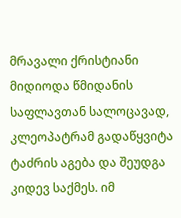მრავალი ქრისტიანი მიდიოდა წმიდანის საფლავთან სალოცავად, კლეოპატრამ გადაწყვიტა ტაძრის აგება და შეუდგა კიდევ საქმეს. იმ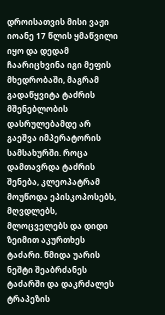დროისათვის მისი ვაჟი იოანე 17 წლის ყმაწვილი იყო და დედამ ჩაარიცხვინა იგი მეფის მხედრობაში, მაგრამ გადაწყვიტა ტაძრის მშენებლობის დასრულებამდე არ გაეშვა იმპერატორის სამსახურში. როცა დამთავრდა ტაძრის შენება, კლეოპატრამ მოუწოდა ეპისკოპოსებს, მღვდლებს, მლოცველებს და დიდი ზეიმით აკურთხეს ტაძარი. წმიდა უარის ნეშტი შეაბრძანეს ტაძარში და დაკრძალეს ტრაპეზის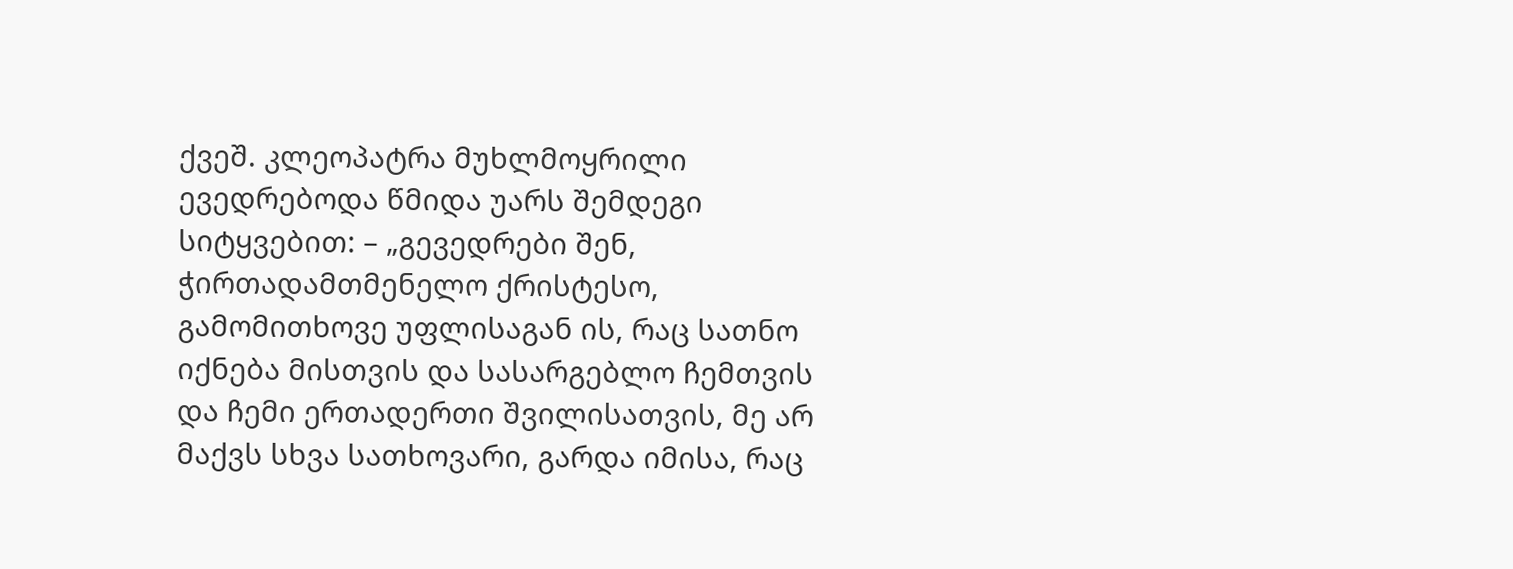ქვეშ. კლეოპატრა მუხლმოყრილი ევედრებოდა წმიდა უარს შემდეგი სიტყვებით: – „გევედრები შენ, ჭირთადამთმენელო ქრისტესო, გამომითხოვე უფლისაგან ის, რაც სათნო იქნება მისთვის და სასარგებლო ჩემთვის და ჩემი ერთადერთი შვილისათვის, მე არ მაქვს სხვა სათხოვარი, გარდა იმისა, რაც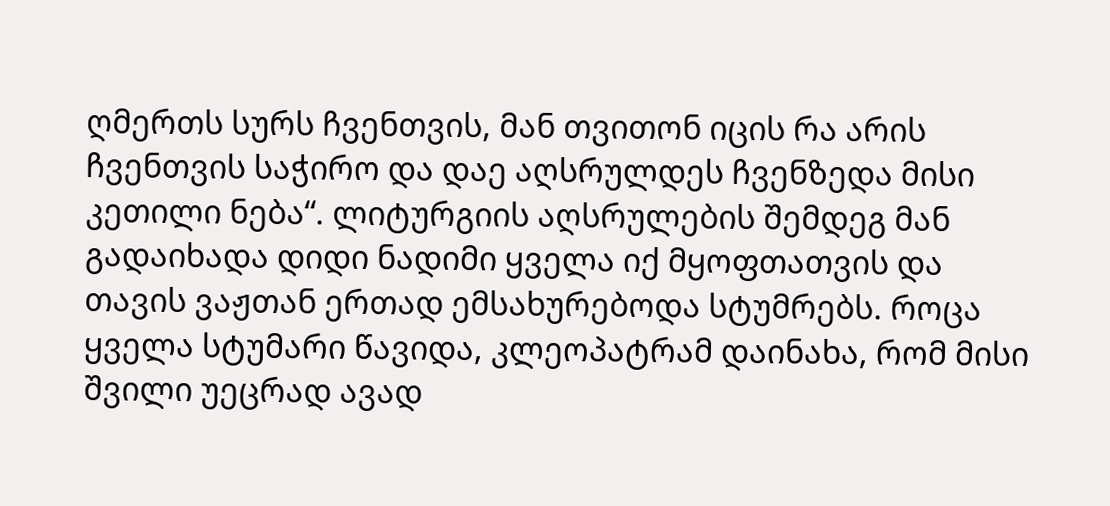ღმერთს სურს ჩვენთვის, მან თვითონ იცის რა არის ჩვენთვის საჭირო და დაე აღსრულდეს ჩვენზედა მისი კეთილი ნება“. ლიტურგიის აღსრულების შემდეგ მან გადაიხადა დიდი ნადიმი ყველა იქ მყოფთათვის და თავის ვაჟთან ერთად ემსახურებოდა სტუმრებს. როცა ყველა სტუმარი წავიდა, კლეოპატრამ დაინახა, რომ მისი შვილი უეცრად ავად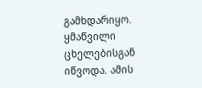გამხდარიყო. ყმაწვილი ცხელებისგან იწვოდა. ამის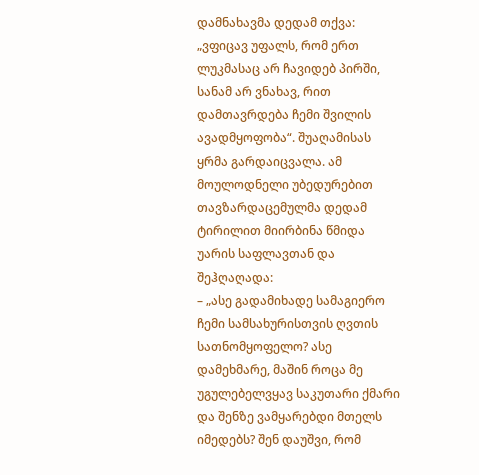დამნახავმა დედამ თქვა: „ვფიცავ უფალს, რომ ერთ ლუკმასაც არ ჩავიდებ პირში, სანამ არ ვნახავ, რით დამთავრდება ჩემი შვილის ავადმყოფობა“. შუაღამისას ყრმა გარდაიცვალა. ამ მოულოდნელი უბედურებით თავზარდაცემულმა დედამ ტირილით მიირბინა წმიდა უარის საფლავთან და შეჰღაღადა:
– „ასე გადამიხადე სამაგიერო ჩემი სამსახურისთვის ღვთის სათნომყოფელო? ასე დამეხმარე, მაშინ როცა მე უგულებელვყავ საკუთარი ქმარი და შენზე ვამყარებდი მთელს იმედებს? შენ დაუშვი, რომ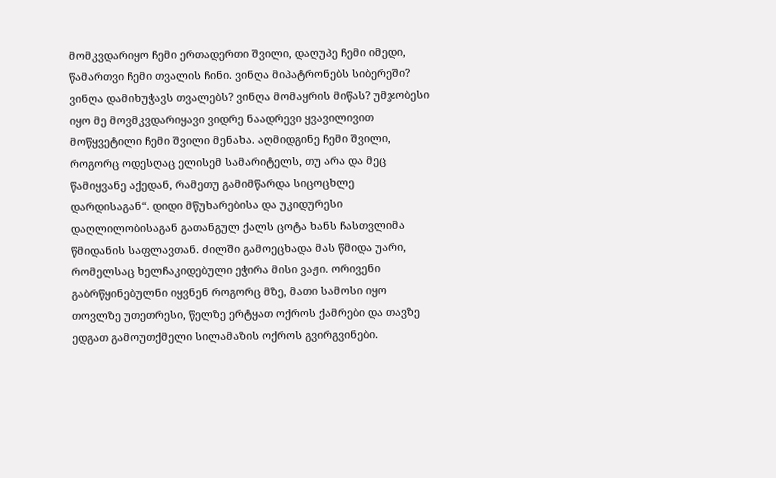მომკვდარიყო ჩემი ერთადერთი შვილი, დაღუპე ჩემი იმედი, წამართვი ჩემი თვალის ჩინი. ვინღა მიპატრონებს სიბერეში? ვინღა დამიხუჭავს თვალებს? ვინღა მომაყრის მიწას? უმჯობესი იყო მე მოვმკვდარიყავი ვიდრე ნაადრევი ყვავილივით მოწყვეტილი ჩემი შვილი მენახა. აღმიდგინე ჩემი შვილი, როგორც ოდესღაც ელისემ სამარიტელს, თუ არა და მეც წამიყვანე აქედან, რამეთუ გამიმწარდა სიცოცხლე დარდისაგან“. დიდი მწუხარებისა და უკიდურესი დაღლილობისაგან გათანგულ ქალს ცოტა ხანს ჩასთვლიმა წმიდანის საფლავთან. ძილში გამოეცხადა მას წმიდა უარი, რომელსაც ხელჩაკიდებული ეჭირა მისი ვაჟი. ორივენი გაბრწყინებულნი იყვნენ როგორც მზე, მათი სამოსი იყო თოვლზე უთეთრესი, წელზე ერტყათ ოქროს ქამრები და თავზე ედგათ გამოუთქმელი სილამაზის ოქროს გვირგვინები.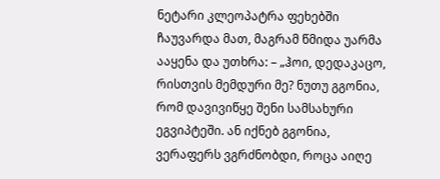ნეტარი კლეოპატრა ფეხებში ჩაუვარდა მათ, მაგრამ წმიდა უარმა ააყენა და უთხრა: – „ჰოი, დედაკაცო, რისთვის მემდური მე? ნუთუ გგონია, რომ დავივიწყე შენი სამსახური ეგვიპტეში. ან იქნებ გგონია, ვერაფერს ვგრძნობდი, როცა აიღე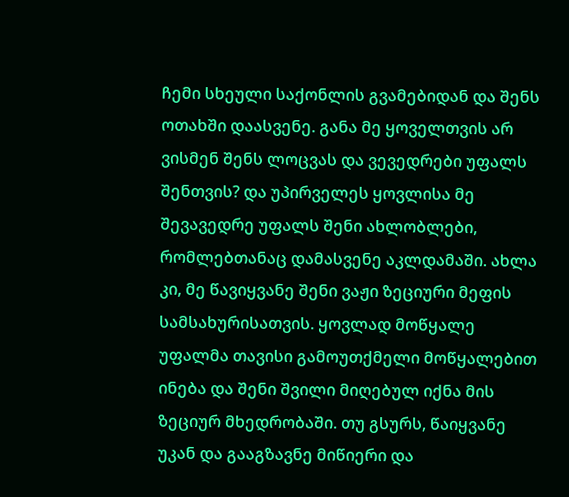ჩემი სხეული საქონლის გვამებიდან და შენს ოთახში დაასვენე. განა მე ყოველთვის არ ვისმენ შენს ლოცვას და ვევედრები უფალს შენთვის? და უპირველეს ყოვლისა მე შევავედრე უფალს შენი ახლობლები, რომლებთანაც დამასვენე აკლდამაში. ახლა კი, მე წავიყვანე შენი ვაჟი ზეციური მეფის სამსახურისათვის. ყოვლად მოწყალე უფალმა თავისი გამოუთქმელი მოწყალებით ინება და შენი შვილი მიღებულ იქნა მის ზეციურ მხედრობაში. თუ გსურს, წაიყვანე უკან და გააგზავნე მიწიერი და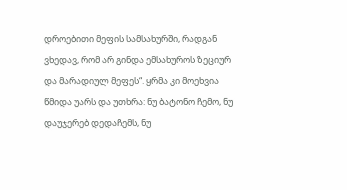დროებითი მეფის სამსახურში, რადგან ვხედავ, რომ არ გინდა ემსახუროს ზეციურ და მარადიულ მეფეს“. ყრმა კი მოეხვია წმიდა უარს და უთხრა: ნუ ბატონო ჩემო, ნუ დაუჯერებ დედაჩემს, ნუ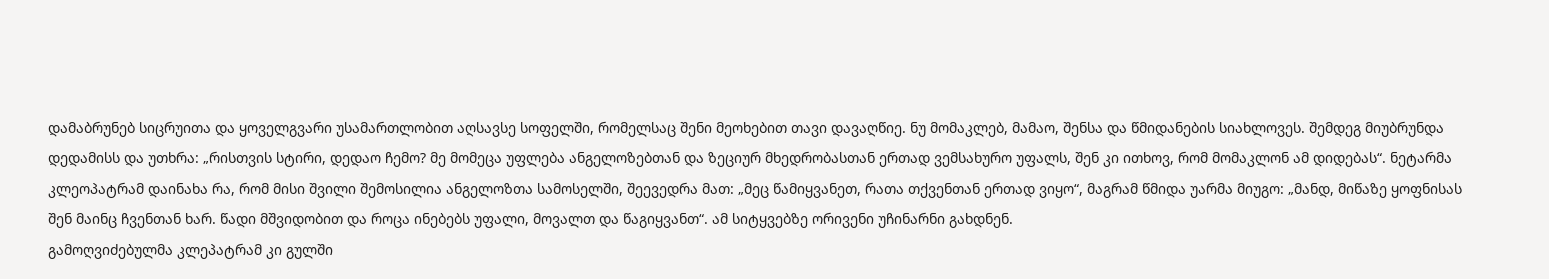დამაბრუნებ სიცრუითა და ყოველგვარი უსამართლობით აღსავსე სოფელში, რომელსაც შენი მეოხებით თავი დავაღწიე. ნუ მომაკლებ, მამაო, შენსა და წმიდანების სიახლოვეს. შემდეგ მიუბრუნდა დედამისს და უთხრა: „რისთვის სტირი, დედაო ჩემო? მე მომეცა უფლება ანგელოზებთან და ზეციურ მხედრობასთან ერთად ვემსახურო უფალს, შენ კი ითხოვ, რომ მომაკლონ ამ დიდებას“. ნეტარმა კლეოპატრამ დაინახა რა, რომ მისი შვილი შემოსილია ანგელოზთა სამოსელში, შეევედრა მათ: „მეც წამიყვანეთ, რათა თქვენთან ერთად ვიყო“, მაგრამ წმიდა უარმა მიუგო: „მანდ, მიწაზე ყოფნისას შენ მაინც ჩვენთან ხარ. წადი მშვიდობით და როცა ინებებს უფალი, მოვალთ და წაგიყვანთ“. ამ სიტყვებზე ორივენი უჩინარნი გახდნენ.
გამოღვიძებულმა კლეპატრამ კი გულში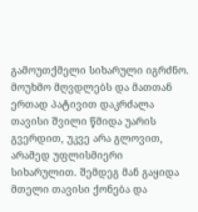გამოუთქმელი სიხარული იგრძნო. მოუხმო მღვდლებს და მათთან ერთად პატივით დაკრძალა თავისი შვილი წმიდა უარის გვერდით, უკვე არა გლოვით, არამედ უფლისმიერი სიხარულით. შემდეგ მან გაყიდა მთელი თავისი ქონება და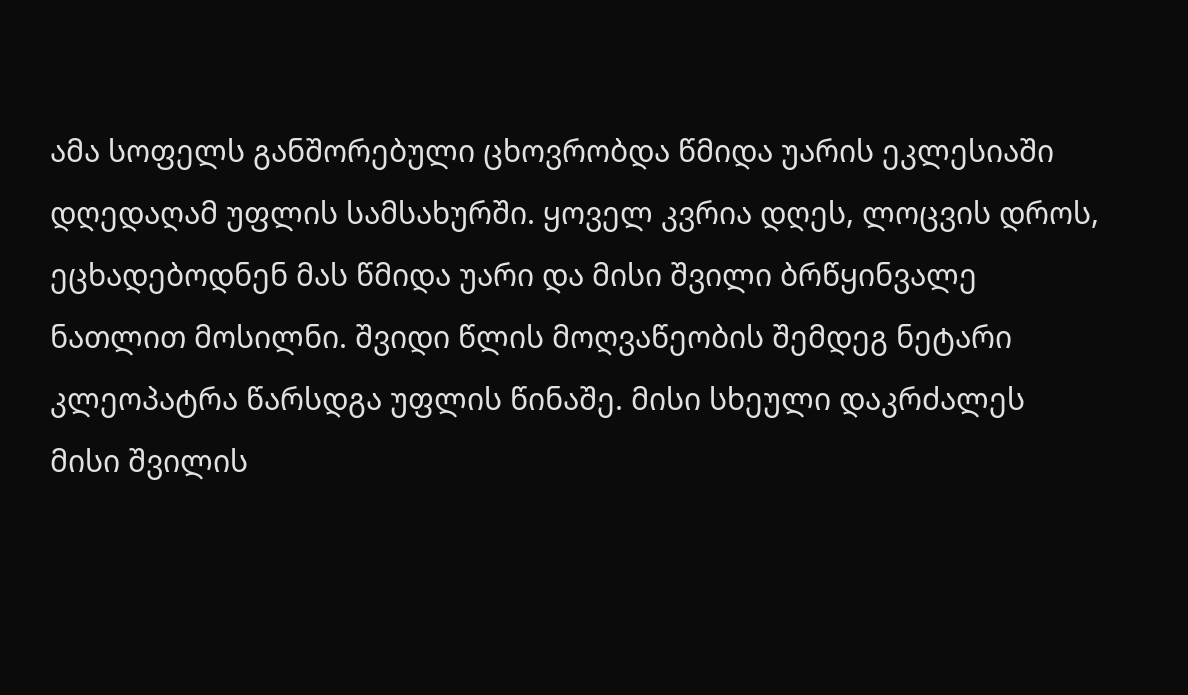ამა სოფელს განშორებული ცხოვრობდა წმიდა უარის ეკლესიაში დღედაღამ უფლის სამსახურში. ყოველ კვრია დღეს, ლოცვის დროს, ეცხადებოდნენ მას წმიდა უარი და მისი შვილი ბრწყინვალე ნათლით მოსილნი. შვიდი წლის მოღვაწეობის შემდეგ ნეტარი კლეოპატრა წარსდგა უფლის წინაშე. მისი სხეული დაკრძალეს მისი შვილის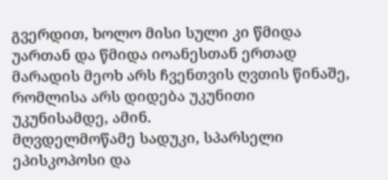გვერდით, ხოლო მისი სული კი წმიდა უართან და წმიდა იოანესთან ერთად მარადის მეოხ არს ჩვენთვის ღვთის წინაშე, რომლისა არს დიდება უკუნითი უკუნისამდე, ამინ.
მღვდელმოწამე სადუკი, სპარსელი ეპისკოპოსი და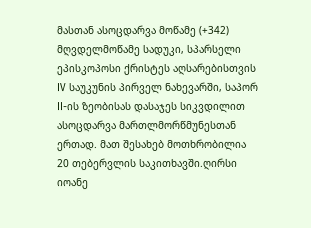მასთან ასოცდარვა მოწამე (+342)
მღვდელმოწამე სადუკი, სპარსელი ეპისკოპოსი ქრისტეს აღსარებისთვის IV საუკუნის პირველ ნახევარში, საპორ II-ის ზეობისას დასაჯეს სიკვდილით ასოცდარვა მართლმორწმუნესთან ერთად. მათ შესახებ მოთხრობილია 20 თებერვლის საკითხავში.ღირსი იოანე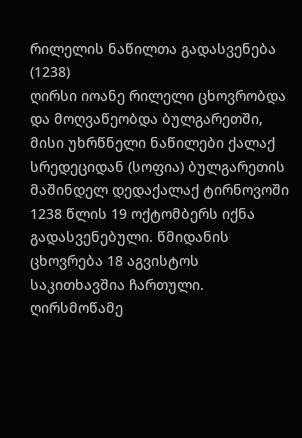რილელის ნაწილთა გადასვენება (1238)
ღირსი იოანე რილელი ცხოვრობდა და მოღვაწეობდა ბულგარეთში, მისი უხრწნელი ნაწილები ქალაქ სრედეციდან (სოფია) ბულგარეთის მაშინდელ დედაქალაქ ტირნოვოში 1238 წლის 19 ოქტომბერს იქნა გადასვენებული. წმიდანის ცხოვრება 18 აგვისტოს საკითხავშია ჩართული. ღირსმოწამე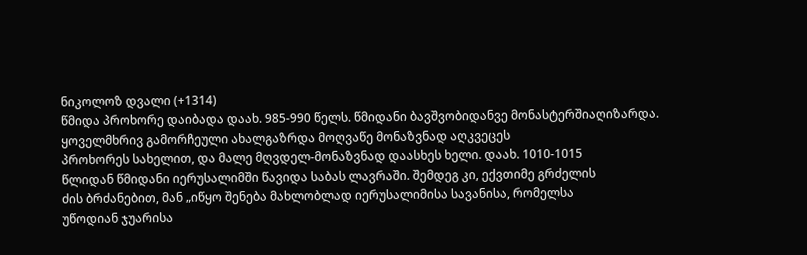ნიკოლოზ დვალი (+1314)
წმიდა პროხორე დაიბადა დაახ. 985-990 წელს. წმიდანი ბავშვობიდანვე მონასტერშიაღიზარდა. ყოველმხრივ გამორჩეული ახალგაზრდა მოღვაწე მონაზვნად აღკვეცეს
პროხორეს სახელით, და მალე მღვდელ-მონაზვნად დაასხეს ხელი. დაახ. 1010-1015
წლიდან წმიდანი იერუსალიმში წავიდა საბას ლავრაში. შემდეგ კი, ექვთიმე გრძელის
ძის ბრძანებით, მან „იწყო შენება მახლობლად იერუსალიმისა სავანისა, რომელსა
უწოდიან ჯუარისა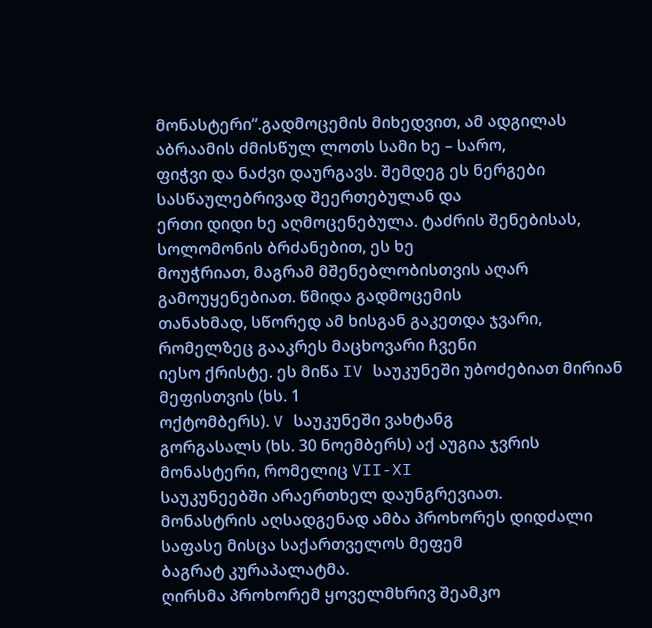მონასტერი“.გადმოცემის მიხედვით, ამ ადგილას აბრაამის ძმისწულ ლოთს სამი ხე – სარო,
ფიჭვი და ნაძვი დაურგავს. შემდეგ ეს ნერგები სასწაულებრივად შეერთებულან და
ერთი დიდი ხე აღმოცენებულა. ტაძრის შენებისას, სოლომონის ბრძანებით, ეს ხე
მოუჭრიათ, მაგრამ მშენებლობისთვის აღარ გამოუყენებიათ. წმიდა გადმოცემის
თანახმად, სწორედ ამ ხისგან გაკეთდა ჯვარი, რომელზეც გააკრეს მაცხოვარი ჩვენი
იესო ქრისტე. ეს მიწა IV საუკუნეში უბოძებიათ მირიან მეფისთვის (ხს. 1
ოქტომბერს). V საუკუნეში ვახტანგ
გორგასალს (ხს. 30 ნოემბერს) აქ აუგია ჯვრის მონასტერი, რომელიც VII-XI
საუკუნეებში არაერთხელ დაუნგრევიათ.
მონასტრის აღსადგენად ამბა პროხორეს დიდძალი საფასე მისცა საქართველოს მეფემ
ბაგრატ კურაპალატმა.
ღირსმა პროხორემ ყოველმხრივ შეამკო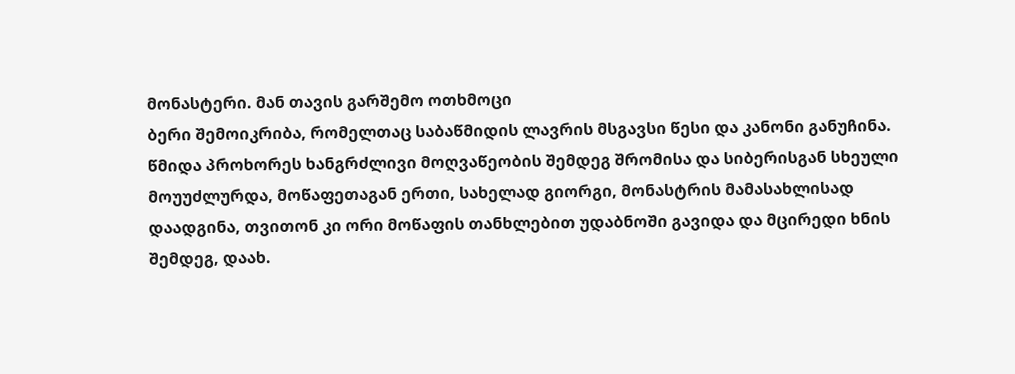მონასტერი. მან თავის გარშემო ოთხმოცი
ბერი შემოიკრიბა, რომელთაც საბაწმიდის ლავრის მსგავსი წესი და კანონი განუჩინა.
წმიდა პროხორეს ხანგრძლივი მოღვაწეობის შემდეგ შრომისა და სიბერისგან სხეული
მოუუძლურდა, მოწაფეთაგან ერთი, სახელად გიორგი, მონასტრის მამასახლისად
დაადგინა, თვითონ კი ორი მოწაფის თანხლებით უდაბნოში გავიდა და მცირედი ხნის
შემდეგ, დაახ.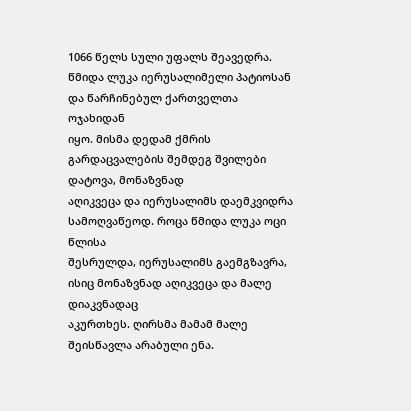1066 წელს სული უფალს შეავედრა.
წმიდა ლუკა იერუსალიმელი პატიოსან და წარჩინებულ ქართველთა ოჯახიდან
იყო. მისმა დედამ ქმრის გარდაცვალების შემდეგ შვილები დატოვა, მონაზვნად
აღიკვეცა და იერუსალიმს დაემკვიდრა სამოღვაწეოდ. როცა წმიდა ლუკა ოცი წლისა
შესრულდა, იერუსალიმს გაემგზავრა, ისიც მონაზვნად აღიკვეცა და მალე დიაკვნადაც
აკურთხეს. ღირსმა მამამ მალე შეისწავლა არაბული ენა.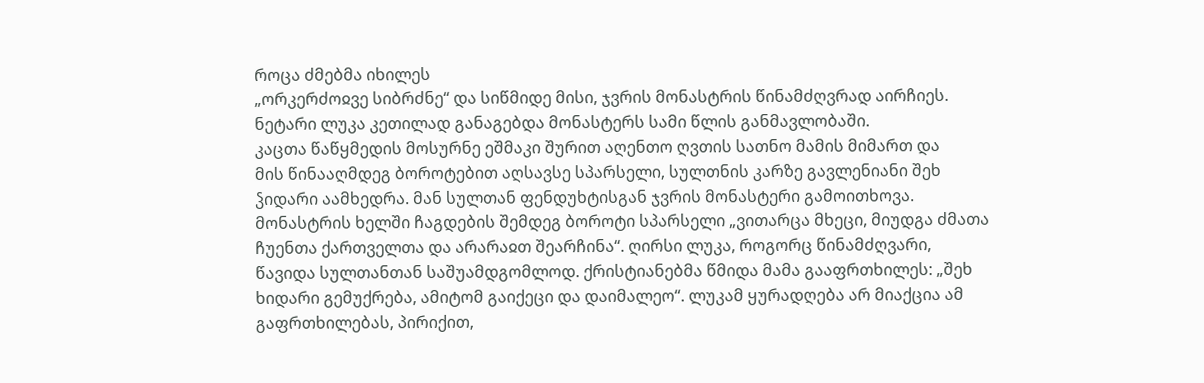როცა ძმებმა იხილეს
„ორკერძოჲვე სიბრძნე“ და სიწმიდე მისი, ჯვრის მონასტრის წინამძღვრად აირჩიეს.
ნეტარი ლუკა კეთილად განაგებდა მონასტერს სამი წლის განმავლობაში.
კაცთა წაწყმედის მოსურნე ეშმაკი შურით აღენთო ღვთის სათნო მამის მიმართ და
მის წინააღმდეგ ბოროტებით აღსავსე სპარსელი, სულთნის კარზე გავლენიანი შეხ
ჴიდარი აამხედრა. მან სულთან ფენდუხტისგან ჯვრის მონასტერი გამოითხოვა.
მონასტრის ხელში ჩაგდების შემდეგ ბოროტი სპარსელი „ვითარცა მხეცი, მიუდგა ძმათა
ჩუენთა ქართველთა და არარაჲთ შეარჩინა“. ღირსი ლუკა, როგორც წინამძღვარი,
წავიდა სულთანთან საშუამდგომლოდ. ქრისტიანებმა წმიდა მამა გააფრთხილეს: „შეხ
ხიდარი გემუქრება, ამიტომ გაიქეცი და დაიმალეო“. ლუკამ ყურადღება არ მიაქცია ამ
გაფრთხილებას, პირიქით,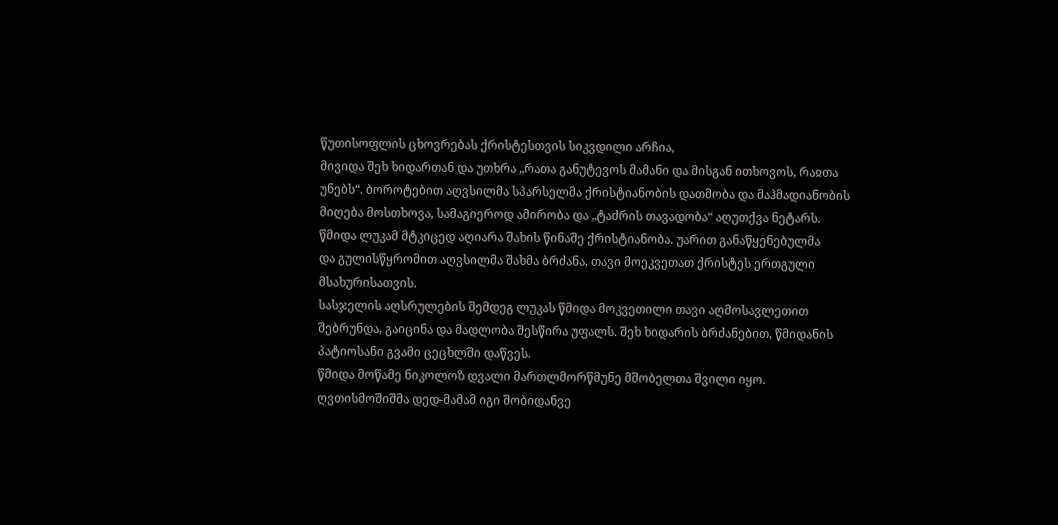წუთისოფლის ცხოვრებას ქრისტესთვის სიკვდილი არჩია,
მივიდა შეხ ხიდართან და უთხრა „რათა განუტევოს მამანი და მისგან ითხოვოს, რაჲთა
უნებს“. ბოროტებით აღვსილმა სპარსელმა ქრისტიანობის დათმობა და მაჰმადიანობის
მიღება მოსთხოვა, სამაგიეროდ ამირობა და „ტაძრის თავადობა“ აღუთქვა ნეტარს.
წმიდა ლუკამ მტკიცედ აღიარა შახის წინაშე ქრისტიანობა. უარით განაწყენებულმა
და გულისწყრომით აღვსილმა შახმა ბრძანა, თავი მოეკვეთათ ქრისტეს ერთგული
მსახურისათვის.
სასჯელის აღსრულების შემდეგ ლუკას წმიდა მოკვეთილი თავი აღმოსავლეთით
შებრუნდა, გაიცინა და მადლობა შესწირა უფალს. შეხ ხიდარის ბრძანებით, წმიდანის
პატიოსანი გვამი ცეცხლში დაწვეს.
წმიდა მოწამე ნიკოლოზ დვალი მართლმორწმუნე მშობელთა შვილი იყო.
ღვთისმოშიშმა დედ-მამამ იგი შობიდანვე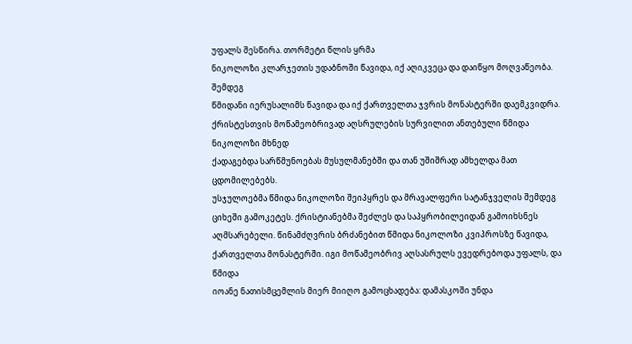უფალს შესწირა. თორმეტი წლის ყრმა
ნიკოლოზი კლარჯეთის უდაბნოში წავიდა, იქ აღიკვეცა და დაიწყო მოღვაწეობა. შემდეგ
წმიდანი იერუსალიმს წავიდა და იქ ქართველთა ჯვრის მონასტერში დაემკვიდრა.
ქრისტესთვის მოწამეობრივად აღსრულების სურვილით ანთებული წმიდა ნიკოლოზი მხნედ
ქადაგებდა სარწმუნოებას მუსულმანებში და თან უშიშრად ამხელდა მათ ცდომილებებს.
უსჯულოებმა წმიდა ნიკოლოზი შეიპყრეს და მრავალფერი სატანჯველის შემდეგ
ციხეში გამოკეტეს. ქრისტიანებმა შეძლეს და საპყრობილეიდან გამოიხსნეს
აღმსარებელი. წინამძღვრის ბრძანებით წმიდა ნიკოლოზი კვიპროსზე წავიდა,
ქართველთა მონასტერში. იგი მოწამეობრივ აღსასრულს ევედრებოდა უფალს, და წმიდა
იოანე ნათისმცემლის მიერ მიიღო გამოცხადება: დამასკოში უნდა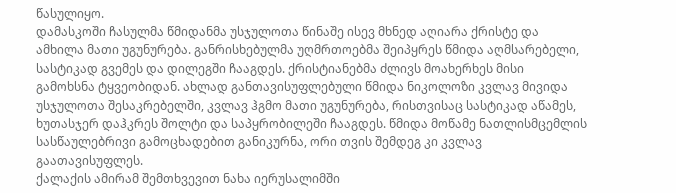წასულიყო.
დამასკოში ჩასულმა წმიდანმა უსჯულოთა წინაშე ისევ მხნედ აღიარა ქრისტე და
ამხილა მათი უგუნურება. განრისხებულმა უღმრთოებმა შეიპყრეს წმიდა აღმსარებელი,
სასტიკად გვემეს და დილეგში ჩააგდეს. ქრისტიანებმა ძლივს მოახერხეს მისი
გამოხსნა ტყვეობიდან. ახლად განთავისუფლებული წმიდა ნიკოლოზი კვლავ მივიდა
უსჯულოთა შესაკრებელში, კვლავ ჰგმო მათი უგუნურება, რისთვისაც სასტიკად აწამეს,
ხუთასჯერ დაჰკრეს შოლტი და საპყრობილეში ჩააგდეს. წმიდა მოწამე ნათლისმცემლის
სასწაულებრივი გამოცხადებით განიკურნა, ორი თვის შემდეგ კი კვლავ
გაათავისუფლეს.
ქალაქის ამირამ შემთხვევით ნახა იერუსალიმში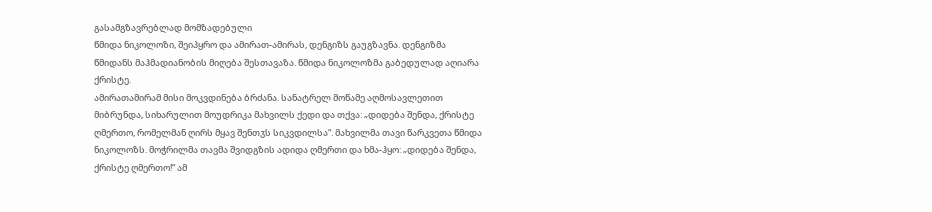გასამგზავრებლად მომზადებული
წმიდა ნიკოლოზი, შეიპყრო და ამირათ-ამირას, დენგიზს გაუგზავნა. დენგიზმა
წმიდანს მაჰმადიანობის მიღება შესთავაზა. წმიდა ნიკოლოზმა გაბედულად აღიარა
ქრისტე.
ამირათამირამ მისი მოკვდინება ბრძანა. სანატრელ მოწამე აღმოსავლეთით
მიბრუნდა, სიხარულით მოუდრიკა მახვილს ქედი და თქვა: „დიდება შენდა, ქრისტე
ღმერთო, რომელმან ღირს მყავ შენთჳს სიკვდილსა“. მახვილმა თავი წარკვეთა წმიდა
ნიკოლოზს. მოჭრილმა თავმა შვიდგზის ადიდა ღმერთი და ხმა-ჰყო: „დიდება შენდა,
ქრისტე ღმერთო!“ ამ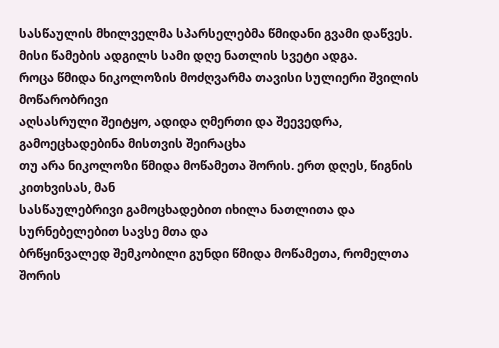სასწაულის მხილველმა სპარსელებმა წმიდანი გვამი დაწვეს.
მისი წამების ადგილს სამი დღე ნათლის სვეტი ადგა.
როცა წმიდა ნიკოლოზის მოძღვარმა თავისი სულიერი შვილის მოწარობრივი
აღსასრული შეიტყო, ადიდა ღმერთი და შეევედრა, გამოეცხადებინა მისთვის შეირაცხა
თუ არა ნიკოლოზი წმიდა მოწამეთა შორის. ერთ დღეს, წიგნის კითხვისას, მან
სასწაულებრივი გამოცხადებით იხილა ნათლითა და სურნებელებით სავსე მთა და
ბრწყინვალედ შემკობილი გუნდი წმიდა მოწამეთა, რომელთა შორის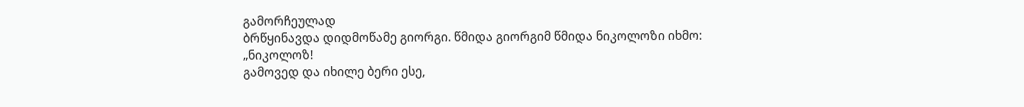გამორჩეულად
ბრწყინავდა დიდმოწამე გიორგი. წმიდა გიორგიმ წმიდა ნიკოლოზი იხმო: „ნიკოლოზ!
გამოვედ და იხილე ბერი ესე,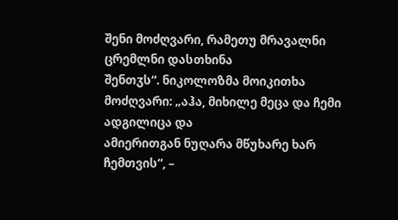შენი მოძღვარი, რამეთუ მრავალნი ცრემლნი დასთხინა
შენთჳს“. ნიკოლოზმა მოიკითხა მოძღვარი: „აჰა, მიხილე მეცა და ჩემი ადგილიცა და
ამიერითგან ნუღარა მწუხარე ხარ ჩემთვის“, –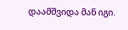დაამშვიდა მან იგი.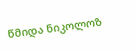წმიდა ნიკოლოზ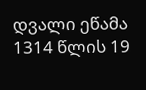დვალი ეწამა 1314 წლის 19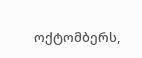ოქტომბერს,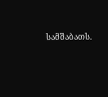სამშაბათს.